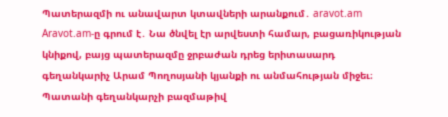Պատերազմի ու անավարտ կտավների արանքում․ aravot.am
Aravot.am-ը գրում է․ Նա ծնվել էր արվեստի համար, բացառիկության կնիքով, բայց պատերազմը ջրբաժան դրեց երիտասարդ գեղանկարիչ Արամ Պողոսյանի կյանքի ու անմահության միջեւ։ Պատանի գեղանկարչի բազմաթիվ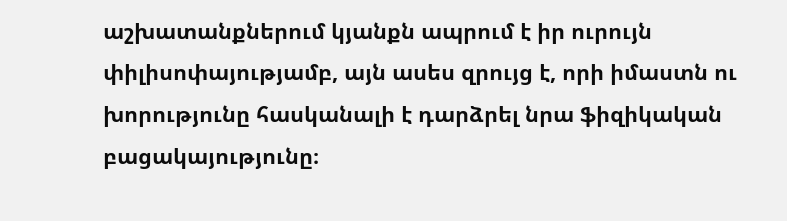աշխատանքներում կյանքն ապրում է իր ուրույն փիլիսոփայությամբ, այն ասես զրույց է, որի իմաստն ու խորությունը հասկանալի է դարձրել նրա ֆիզիկական բացակայությունը։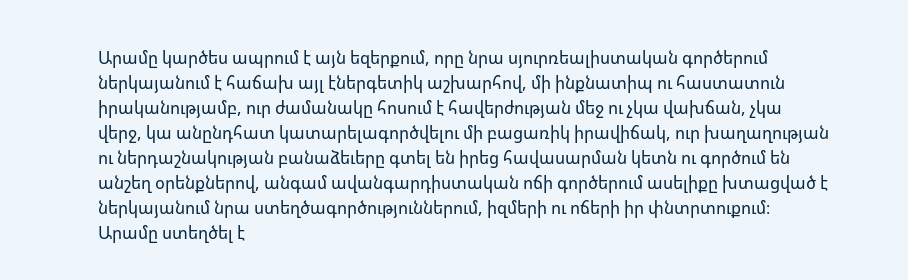Արամը կարծես ապրում է այն եզերքում, որը նրա սյուրռեալիստական գործերում ներկայանում է հաճախ այլ էներգետիկ աշխարհով, մի ինքնատիպ ու հաստատուն իրականությամբ, ուր ժամանակը հոսում է հավերժության մեջ ու չկա վախճան, չկա վերջ, կա անընդհատ կատարելագործվելու մի բացառիկ իրավիճակ, ուր խաղաղության ու ներդաշնակության բանաձեւերը գտել են իրեց հավասարման կետն ու գործում են անշեղ օրենքներով, անգամ ավանգարդիստական ոճի գործերում ասելիքը խտացված է ներկայանում նրա ստեղծագործություններում, իզմերի ու ոճերի իր փնտրտուքում։ Արամը ստեղծել է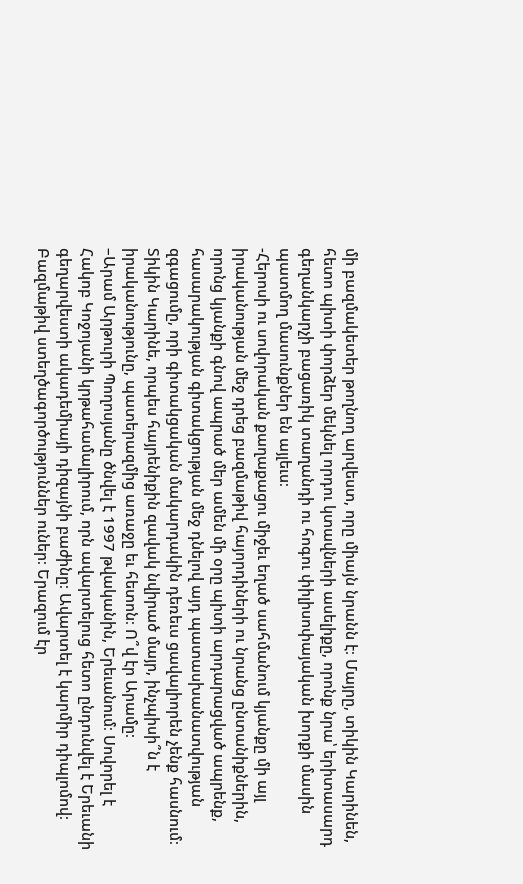մի բազմակետեր թողնող արվեստ, որը միայն նրանն է։ Մայրը, տիկին Կարինեն, հետո պիտի փորձեր մեկնել որդու կտավների ասելիքը, որոնք նրա՝ երիտասարդ գեղանկարչի բացառիկ տաղանդի ու հոգու փիլիսոփայական խորքի մասին պատմող մասունքներ են այլեւս։
-Հերոսի ու սովորական քաղաքացու միջեւ եղած սահմանում կյանքը մի այլ իրականության մեջ դրեց բազմաթիվ հայորդիների ու նրանց ընտանիքներին, որոնց կյանքի գնով ապրած մեր ամեն մի օրը պիտի արդարացված ապրենք, հասարակության գիտակցության մեջ դնելով այդ պատասխանատվության զգացումը, որի գիտակցական մակարդակին դեռեւս ցավալիորեն չենք հասնում։ Տիկին Կարինե, որպես հայրենիքին զավակ նվիրած մայր, ինչպիսի՞ն է իրականությունը, պատերազմից առաջը եւ հետոն։ Ո՞վ էր Արամը։
–Արամ Արթուրի Պողոսյանը ծնվել է 1997 թվականին, Երեւանում։ Սովորել է Հակոբ Կոջոյանի կրթահամալիրում, որն ավարտելուց հետո ընդունվել է Երեւանի գեղարվեստի ակադեմիայի դիզայնի բաժինը։ Ավարտել է կարմիր դիպլոմով։ Բազմաթիվ ստեղծագործություններ ուներ։ Երազում էր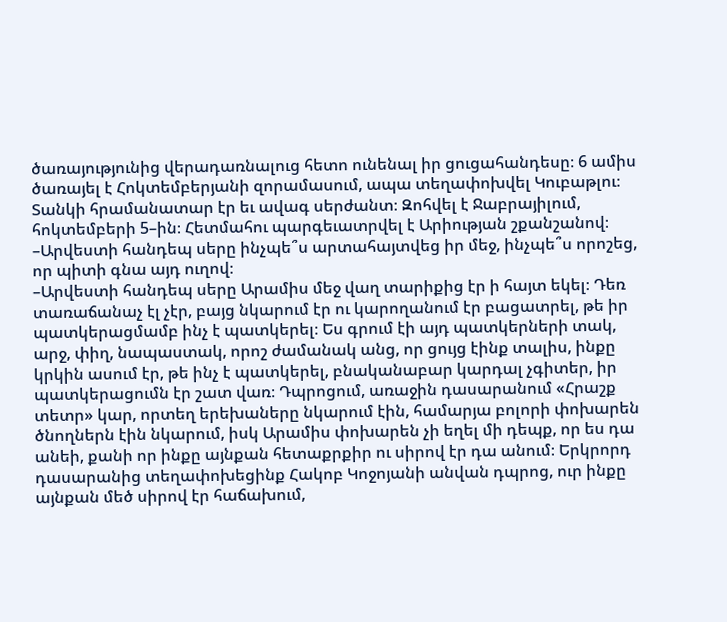ծառայությունից վերադառնալուց հետո ունենալ իր ցուցահանդեսը։ 6 ամիս ծառայել է Հոկտեմբերյանի զորամասում, ապա տեղափոխվել Կուբաթլու։ Տանկի հրամանատար էր եւ ավագ սերժանտ։ Զոհվել է Ջաբրայիլում, հոկտեմբերի 5–ին։ Հետմահու պարգեւատրվել է Արիության շքանշանով։
–Արվեստի հանդեպ սերը ինչպե՞ս արտահայտվեց իր մեջ, ինչպե՞ս որոշեց, որ պիտի գնա այդ ուղով։
–Արվեստի հանդեպ սերը Արամիս մեջ վաղ տարիքից էր ի հայտ եկել։ Դեռ տառաճանաչ էլ չէր, բայց նկարում էր ու կարողանում էր բացատրել, թե իր պատկերացմամբ ինչ է պատկերել։ Ես գրում էի այդ պատկերների տակ, արջ, փիղ, նապաստակ, որոշ ժամանակ անց, որ ցույց էինք տալիս, ինքը կրկին ասում էր, թե ինչ է պատկերել, բնականաբար կարդալ չգիտեր, իր պատկերացումն էր շատ վառ։ Դպրոցում, առաջին դասարանում «Հրաշք տետր» կար, որտեղ երեխաները նկարում էին, համարյա բոլորի փոխարեն ծնողներն էին նկարում, իսկ Արամիս փոխարեն չի եղել մի դեպք, որ ես դա անեի, քանի որ ինքը այնքան հետաքրքիր ու սիրով էր դա անում։ Երկրորդ դասարանից տեղափոխեցինք Հակոբ Կոջոյանի անվան դպրոց, ուր ինքը այնքան մեծ սիրով էր հաճախում,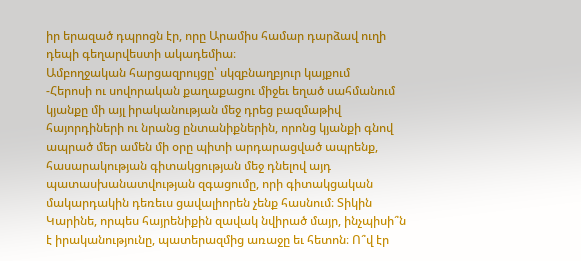իր երազած դպրոցն էր, որը Արամիս համար դարձավ ուղի դեպի գեղարվեստի ակադեմիա։
Ամբողջական հարցազրույցը՝ սկզբնաղբյուր կայքում
-Հերոսի ու սովորական քաղաքացու միջեւ եղած սահմանում կյանքը մի այլ իրականության մեջ դրեց բազմաթիվ հայորդիների ու նրանց ընտանիքներին, որոնց կյանքի գնով ապրած մեր ամեն մի օրը պիտի արդարացված ապրենք, հասարակության գիտակցության մեջ դնելով այդ պատասխանատվության զգացումը, որի գիտակցական մակարդակին դեռեւս ցավալիորեն չենք հասնում։ Տիկին Կարինե, որպես հայրենիքին զավակ նվիրած մայր, ինչպիսի՞ն է իրականությունը, պատերազմից առաջը եւ հետոն։ Ո՞վ էր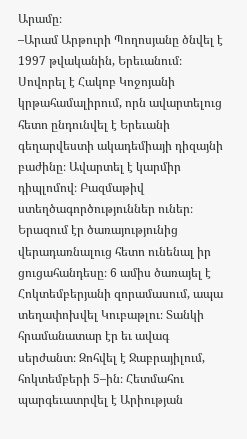Արամը։
–Արամ Արթուրի Պողոսյանը ծնվել է 1997 թվականին, Երեւանում։ Սովորել է Հակոբ Կոջոյանի կրթահամալիրում, որն ավարտելուց հետո ընդունվել է Երեւանի գեղարվեստի ակադեմիայի դիզայնի բաժինը։ Ավարտել է կարմիր դիպլոմով։ Բազմաթիվ ստեղծագործություններ ուներ։ Երազում էր ծառայությունից վերադառնալուց հետո ունենալ իր ցուցահանդեսը։ 6 ամիս ծառայել է Հոկտեմբերյանի զորամասում, ապա տեղափոխվել Կուբաթլու։ Տանկի հրամանատար էր եւ ավագ սերժանտ։ Զոհվել է Ջաբրայիլում, հոկտեմբերի 5–ին։ Հետմահու պարգեւատրվել է Արիության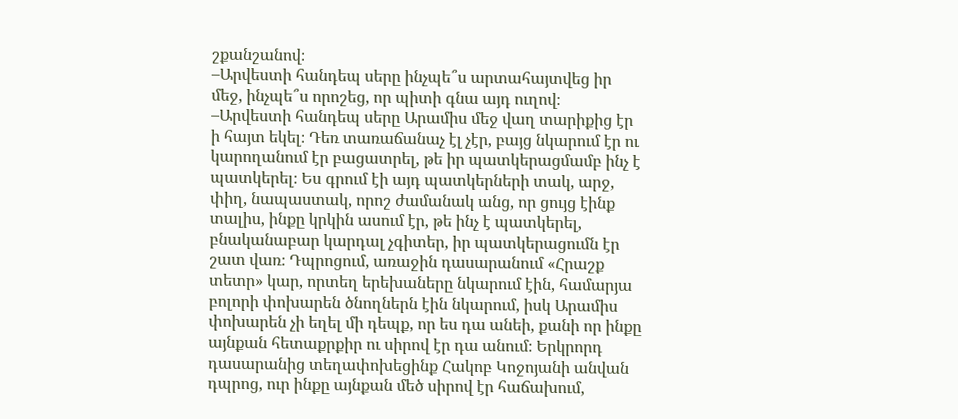շքանշանով։
–Արվեստի հանդեպ սերը ինչպե՞ս արտահայտվեց իր մեջ, ինչպե՞ս որոշեց, որ պիտի գնա այդ ուղով։
–Արվեստի հանդեպ սերը Արամիս մեջ վաղ տարիքից էր ի հայտ եկել։ Դեռ տառաճանաչ էլ չէր, բայց նկարում էր ու կարողանում էր բացատրել, թե իր պատկերացմամբ ինչ է պատկերել։ Ես գրում էի այդ պատկերների տակ, արջ, փիղ, նապաստակ, որոշ ժամանակ անց, որ ցույց էինք տալիս, ինքը կրկին ասում էր, թե ինչ է պատկերել, բնականաբար կարդալ չգիտեր, իր պատկերացումն էր շատ վառ։ Դպրոցում, առաջին դասարանում «Հրաշք տետր» կար, որտեղ երեխաները նկարում էին, համարյա բոլորի փոխարեն ծնողներն էին նկարում, իսկ Արամիս փոխարեն չի եղել մի դեպք, որ ես դա անեի, քանի որ ինքը այնքան հետաքրքիր ու սիրով էր դա անում։ Երկրորդ դասարանից տեղափոխեցինք Հակոբ Կոջոյանի անվան դպրոց, ուր ինքը այնքան մեծ սիրով էր հաճախում,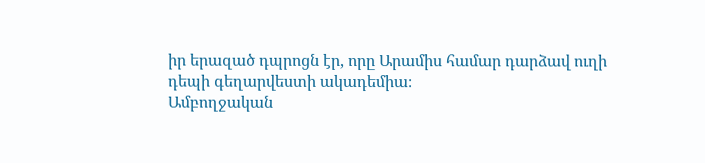իր երազած դպրոցն էր, որը Արամիս համար դարձավ ուղի դեպի գեղարվեստի ակադեմիա։
Ամբողջական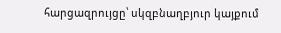հարցազրույցը՝ սկզբնաղբյուր կայքում